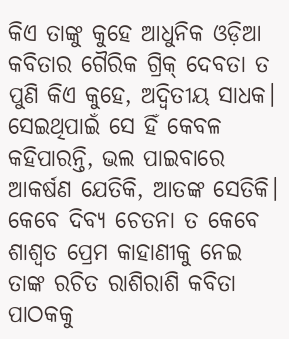କିଏ ତାଙ୍କୁ କୁହେ ଆଧୁନିକ ଓଡ଼ିଆ କବିତାର ଗୈରିକ ଗ୍ରିକ୍ ଦେବତା ତ ପୁଣି କିଏ କୁହେ, ଅଦ୍ୱିତୀୟ ସାଧକ। ସେଇଥିପାଇଁ ସେ ହିଁ କେବଳ କହିପାରନ୍ତି, ଭଲ ପାଇବାରେ ଆକର୍ଷଣ ଯେତିକି, ଆତଙ୍କ ସେତିକି। କେବେ ଦିବ୍ୟ ଚେତନା ତ କେବେ ଶାଶ୍ୱତ ପ୍ରେମ କାହାଣୀକୁ ନେଇ ତାଙ୍କ ରଚିତ ରାଶିରାଶି କବିତା ପାଠକକୁ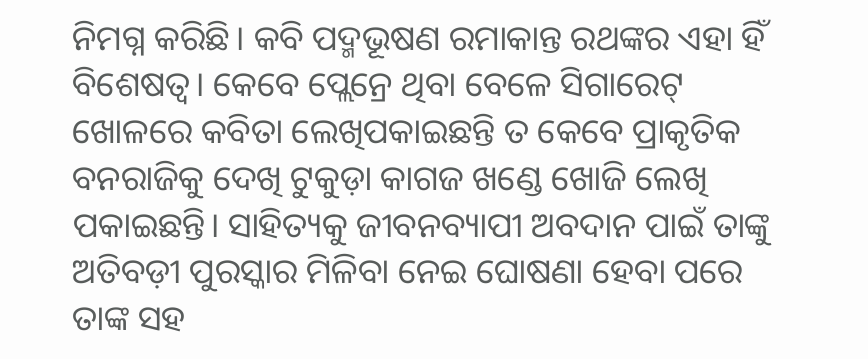ନିମଗ୍ନ କରିଛି। କବି ପଦ୍ମଭୂଷଣ ରମାକାନ୍ତ ରଥଙ୍କର ଏହା ହିଁ ବିଶେଷତ୍ୱ। କେବେ ପ୍ଲେନ୍ରେ ଥିବା ବେଳେ ସିଗାରେଟ୍ ଖୋଳରେ କବିତା ଲେଖିପକାଇଛନ୍ତି ତ କେବେ ପ୍ରାକୃତିକ ବନରାଜିକୁ ଦେଖି ଟୁକୁଡ଼ା କାଗଜ ଖଣ୍ଡେ ଖୋଜି ଲେଖି ପକାଇଛନ୍ତି। ସାହିତ୍ୟକୁ ଜୀବନବ୍ୟାପୀ ଅବଦାନ ପାଇଁ ତାଙ୍କୁ ଅତିବଡ଼ୀ ପୁରସ୍କାର ମିଳିବା ନେଇ ଘୋଷଣା ହେବା ପରେ ତାଙ୍କ ସହ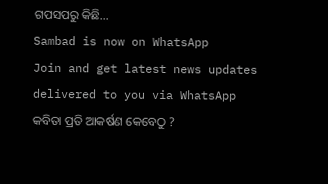ଗପସପରୁ କିଛି…
Sambad is now on WhatsApp
Join and get latest news updates delivered to you via WhatsApp
କବିତା ପ୍ରତି ଆକର୍ଷଣ କେବେଠୁ ?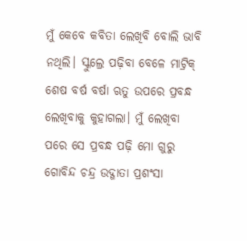ମୁଁ କେବେ କବିତା ଲେଖିବି ବୋଲି ଭାବି ନଥିଲି। ସ୍କୁଲ୍ରେ ପଢ଼ିବା ବେଳେ ମାଟ୍ରିକ୍ ଶେଷ ବର୍ଷ ବର୍ଷା ଋତୁ ଉପରେ ପ୍ରବନ୍ଧ ଲେଖିବାକୁ କୁହାଗଲା। ମୁଁ ଲେଖିବା ପରେ ସେ ପ୍ରବନ୍ଧ ପଢ଼ି ମୋ ଗୁରୁ ଗୋବିନ୍ଦ ଚନ୍ଦ୍ର ଉଦ୍ଗାତା ପ୍ରଶଂସା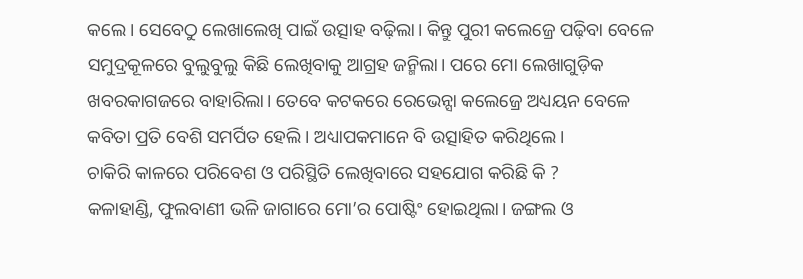କଲେ। ସେବେଠୁ ଲେଖାଲେଖି ପାଇଁ ଉତ୍ସାହ ବଢ଼ିଲା। କିନ୍ତୁ ପୁରୀ କଲେଜ୍ରେ ପଢ଼ିବା ବେଳେ ସମୁଦ୍ରକୂଳରେ ବୁଲୁବୁଲୁ କିଛି ଲେଖିବାକୁ ଆଗ୍ରହ ଜନ୍ମିଲା। ପରେ ମୋ ଲେଖାଗୁଡ଼ିକ ଖବରକାଗଜରେ ବାହାରିଲା। ତେବେ କଟକରେ ରେଭେନ୍ସା କଲେଜ୍ରେ ଅଧ୍ୟୟନ ବେଳେ କବିତା ପ୍ରତି ବେଶି ସମର୍ପିତ ହେଲି। ଅଧ୍ୟାପକମାନେ ବି ଉତ୍ସାହିତ କରିଥିଲେ।
ଚାକିରି କାଳରେ ପରିବେଶ ଓ ପରିସ୍ଥିତି ଲେଖିବାରେ ସହଯୋଗ କରିଛି କି ?
କଳାହାଣ୍ଡି, ଫୁଲବାଣୀ ଭଳି ଜାଗାରେ ମୋ’ର ପୋଷ୍ଟିଂ ହୋଇଥିଲା। ଜଙ୍ଗଲ ଓ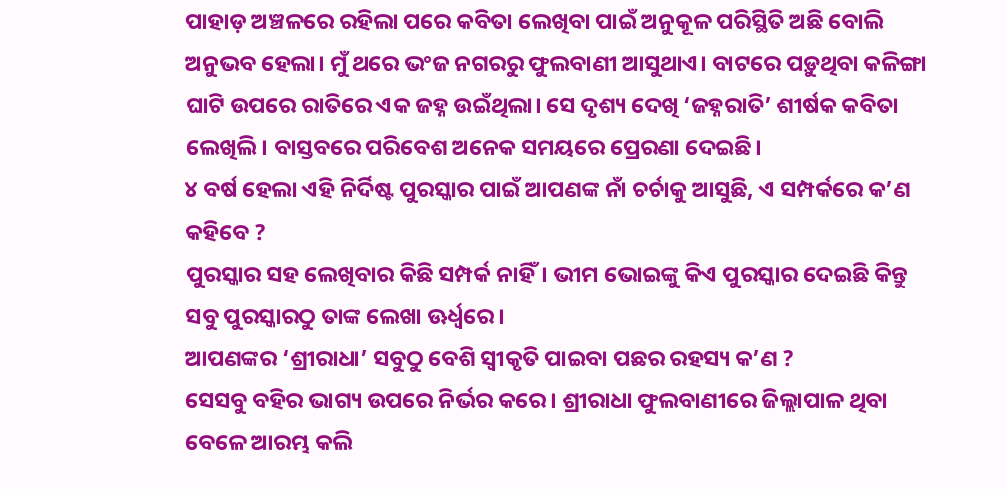ପାହାଡ଼ ଅଞ୍ଚଳରେ ରହିଲା ପରେ କବିତା ଲେଖିବା ପାଇଁ ଅନୁକୂଳ ପରିସ୍ଥିତି ଅଛି ବୋଲି ଅନୁଭବ ହେଲା। ମୁଁ ଥରେ ଭଂଜ ନଗରରୁ ଫୁଲବାଣୀ ଆସୁଥାଏ। ବାଟରେ ପଡ଼ୁଥିବା କଳିଙ୍ଗା ଘାଟି ଉପରେ ରାତିରେ ଏକ ଜହ୍ନ ଉଇଁଥିଲା। ସେ ଦୃଶ୍ୟ ଦେଖି ‘ଜହ୍ନରାତି’ ଶୀର୍ଷକ କବିତା ଲେଖିଲି। ବାସ୍ତବରେ ପରିବେଶ ଅନେକ ସମୟରେ ପ୍ରେରଣା ଦେଇଛି।
୪ ବର୍ଷ ହେଲା ଏହି ନିର୍ଦିଷ୍ଟ ପୁରସ୍କାର ପାଇଁ ଆପଣଙ୍କ ନାଁ ଚର୍ଚାକୁ ଆସୁଛି, ଏ ସମ୍ପର୍କରେ କ’ଣ କହିବେ ?
ପୁରସ୍କାର ସହ ଲେଖିବାର କିଛି ସମ୍ପର୍କ ନାହିଁ। ଭୀମ ଭୋଇଙ୍କୁ କିଏ ପୁରସ୍କାର ଦେଇଛି କିନ୍ତୁ ସବୁ ପୁରସ୍କାରଠୁ ତାଙ୍କ ଲେଖା ଊର୍ଧ୍ୱରେ।
ଆପଣଙ୍କର ‘ଶ୍ରୀରାଧା’ ସବୁଠୁ ବେଶି ସ୍ୱୀକୃତି ପାଇବା ପଛର ରହସ୍ୟ କ’ଣ ?
ସେସବୁ ବହିର ଭାଗ୍ୟ ଉପରେ ନିର୍ଭର କରେ। ଶ୍ରୀରାଧା ଫୁଲବାଣୀରେ ଜିଲ୍ଲାପାଳ ଥିବା ବେଳେ ଆରମ୍ଭ କଲି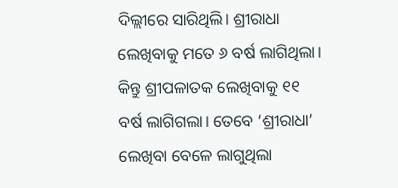ଦିଲ୍ଲୀରେ ସାରିଥିଲି। ଶ୍ରୀରାଧା ଲେଖିବାକୁ ମତେ ୬ ବର୍ଷ ଲାଗିଥିଲା। କିନ୍ତୁ ଶ୍ରୀପଳାତକ ଲେଖିବାକୁ ୧୧ ବର୍ଷ ଲାଗିଗଲା। ତେବେ ‘ଶ୍ରୀରାଧା’ ଲେଖିବା ବେଳେ ଲାଗୁଥିଲା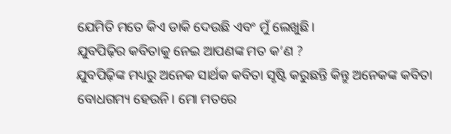ଯେମିତି ମତେ କିଏ ଡାକି ଦେଉଛି ଏବଂ ମୁଁ ଲେଖୁଛି।
ଯୁବପିଢ଼ିର କବିତାକୁ ନେଇ ଆପଣଙ୍କ ମତ କ’ଣ ?
ଯୁବପିଢ଼ିଙ୍କ ମଧ୍ୟରୁ ଅନେକ ସାର୍ଥକ କବିତା ସୃଷ୍ଟି କରୁଛନ୍ତି କିନ୍ତୁ ଅନେକଙ୍କ କବିତା ବୋଧଗମ୍ୟ ହେଉନି। ମୋ ମତରେ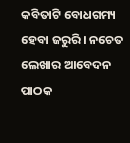କବିତାଟି ବୋଧଗମ୍ୟ ହେବା ଜରୁରି। ନଚେତ ଲେଖାର ଆବେଦନ ପାଠକ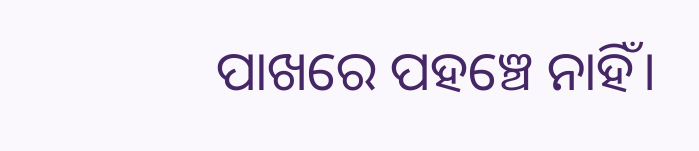ପାଖରେ ପହଞ୍ଚେ ନାହିଁ।